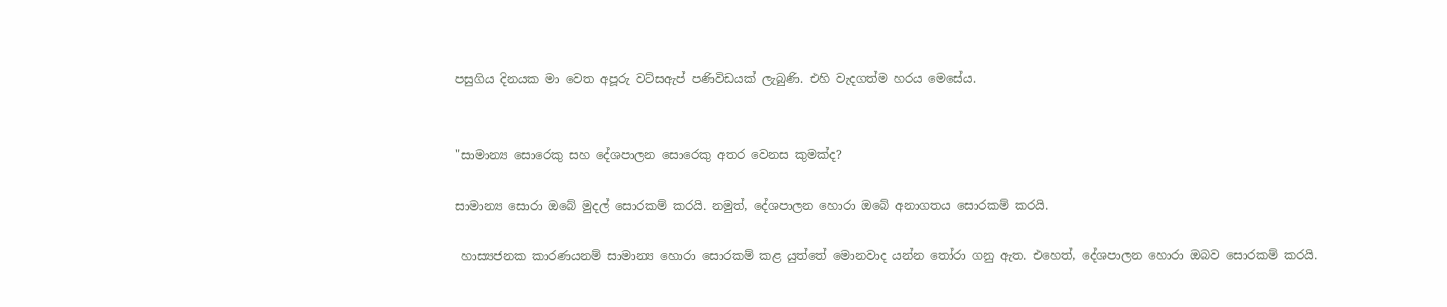පසුගිය දිනයක මා වෙත අපූරු වට්සඇප් පණිවිඩයක් ලැබුණි. එහි වැදගත්ම හරය මෙසේය.


"සාමාන්‍ය සොරෙකු සහ දේශපාලන සොරෙකු අතර වෙනස කුමක්ද?

සාමාන්‍ය සොරා ඔබේ මුදල් සොරකම් කරයි. නමුත්, දේශපාලන හොරා ඔබේ අනාගතය සොරකම් කරයි.

 හාස්‍යජනක කාරණයනම් සාමාන්‍ය හොරා සොරකම් කළ යුත්තේ මොනවාද යන්න තෝරා ගනු ඇත. එහෙත්, දේශපාලන හොරා ඔබව සොරකම් කරයි.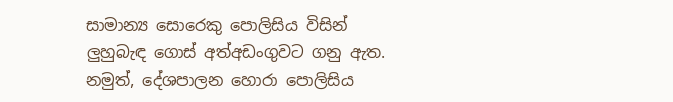සාමාන්‍ය සොරෙකු පොලිසිය විසින් ලුහුබැඳ ගොස් අත්අඩංගුවට ගනු ඇත. නමුත්, දේශපාලන හොරා පොලිසිය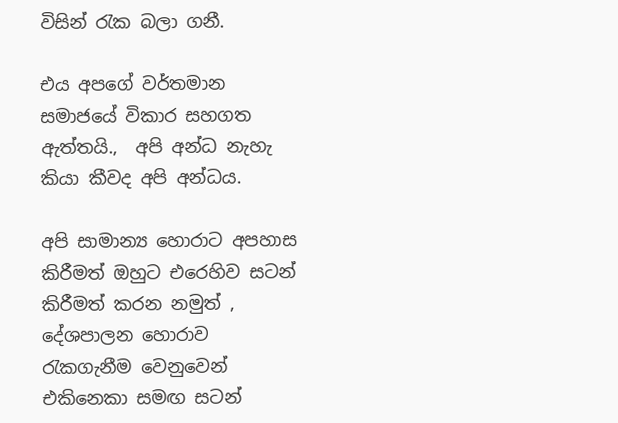විසින් රැක බලා ගනී.

එය අපගේ වර්තමාන සමාජයේ විකාර සහගත ඇත්තයි.,  අපි අන්ධ නැහැ කියා කීවද අපි අන්ධය.

අපි සාමාන්‍ය හොරාට අපහාස කිරීමත් ඔහුට එරෙහිව සටන් කිරීමත් කරන නමුත් , දේශපාලන හොරාව රැකගැනීම වෙනුවෙන් එකිනෙකා සමඟ සටන්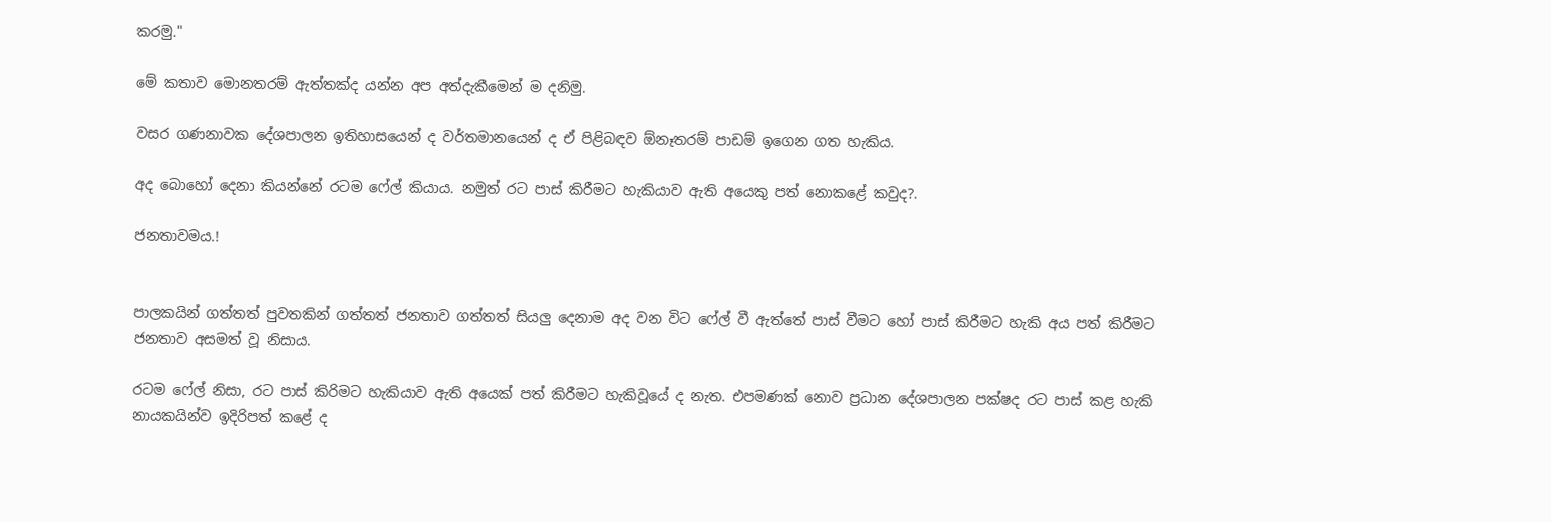කරමු."

මේ කතාව මොනතරම් ඇත්තක්ද යන්න අප අත්දැකීමෙන් ම දනිමු.

වසර ගණනාවක දේශපාලන ඉතිහාසයෙන් ද වර්තමානයෙන් ද ඒ පිළිබඳව ඕනෑතරම් පාඩම් ඉගෙන ගත හැකිය.

අද බොහෝ දෙනා කියන්නේ රටම ෆේල් කියාය. නමුත් රට පාස් කිරීමට හැකියාව ඇති අයෙකු පත් නොකළේ කවුද?.

ජනතාවමය.!


පාලකයින් ගත්තත් පුවතකින් ගත්තත් ජනතාව ගත්තත් සියලු දෙනාම අද වන විට ෆේල් වී ඇත්තේ පාස් වීමට හෝ පාස් කිරීමට හැකි අය පත් කිරීමට ජනතාව අසමත් වූ නිසාය.

රටම ෆේල් නිසා, රට පාස් කිරිමට හැකියාව ඇති අයෙක් පත් කිරීමට හැකිවූයේ ද නැත. එපමණක් නොව ප්‍රධාන දේශපාලන පක්ෂද රට පාස් කළ හැකි නායකයින්ව ඉදිරිපත් කළේ ද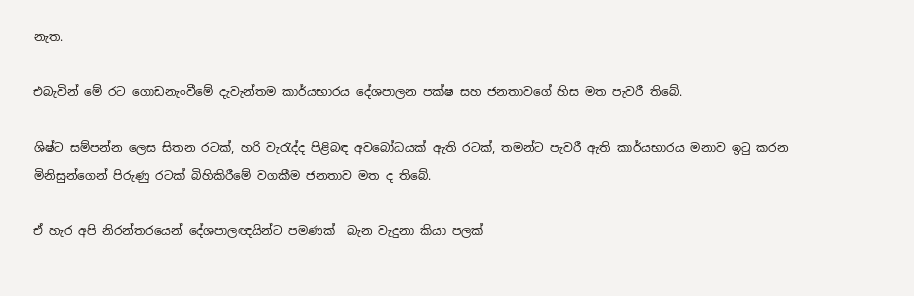නැත.

එබැවින් මේ රට ගොඩනැංවීමේ දැවැන්තම කාර්යභාරය දේශපාලන පක්ෂ සහ ජනතාවගේ හිස මත පැවරී තිබේ.

ශිෂ්ට සම්පන්න ලෙස සිතන රටක්, හරි වැරැද්ද පිළිබඳ අවබෝධයක් ඇති රටක්, තමන්ට පැවරී ඇති කාර්යභාරය මනාව ඉටු කරන මිනිසුන්ගෙන් පිරුණු රටක් බිහිකිරීමේ වගකීම ජනතාව මත ද තිබේ.

ඒ හැර අපි නිරන්තරයෙන් දේශපාලඥයින්ට පමණක්  බැන වැදුනා කියා පලක්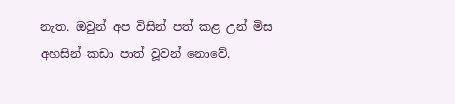නැත. ඔවුන් අප විසින් පත් කළ උන් මිස අහසින් කඩා පාත් වූවන් නොවේ.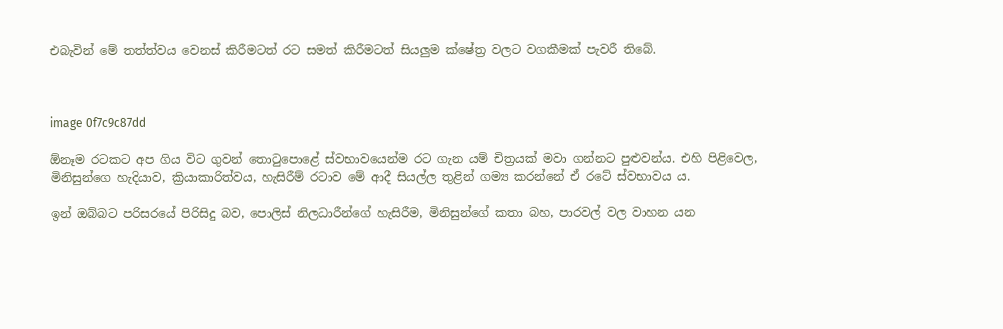එබැවින් මේ තත්ත්වය වෙනස් කිරීමටත් රට සමත් කිරීමටත් සියලුම ක්ෂේත්‍ර වලට වගකීමක් පැවරී තිබේ.



image 0f7c9c87dd

ඕනෑම රටකට අප ගිය විට ගුවන් තොටුපොළේ ස්වභාවයෙන්ම රට ගැන යම් චිත්‍රයක් මවා ගන්නට පුළුවන්ය. එහි පිළිවෙල, මිනිසුන්ගෙ හැදියාව, ක්‍රියාකාරිත්වය, හැසිරීම් රටාව මේ ආදී සියල්ල තුළින් ගම්‍ය කරන්නේ ඒ රටේ ස්වභාවය ය.

ඉන් ඔබ්බට පරිසරයේ පිරිසිදු බව, පොලිස් නිලධාරීන්ගේ හැසිරීම, මිනිසුන්ගේ කතා බහ, පාරවල් වල වාහන යන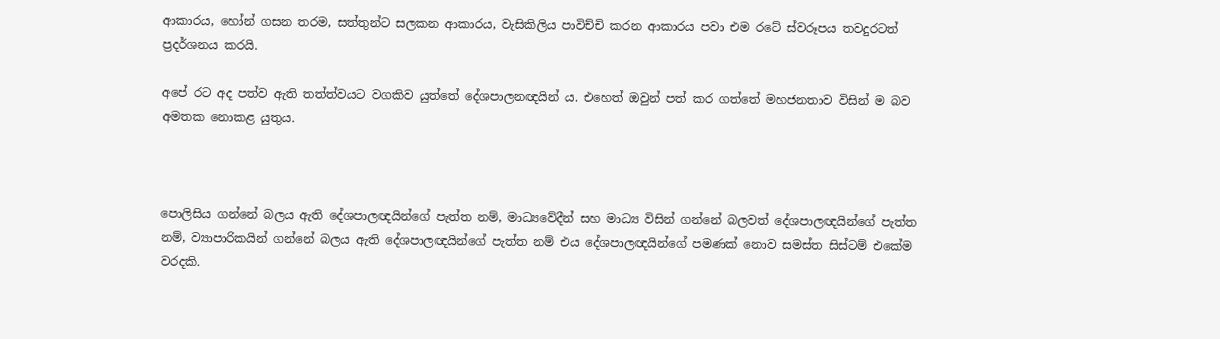ආකාරය, හෝන් ගසන තරම, සත්තුන්ට සලකන ආකාරය, වැසිකිලිය පාවිච්චි කරන ආකාරය පවා එම රටේ ස්වරූපය තවදුරටත්  ප්‍රදර්ශනය කරයි.

අපේ රට අද පත්ව ඇති තත්ත්වයට වගකිව යුත්තේ දේශපාලනඥයින් ය. එහෙත් ඔවුන් පත් කර ගත්තේ මහජනතාව විසින් ම බව අමතක නොකළ යුතුය.



පොලිසිය ගන්නේ බලය ඇති දේශපාලඥයින්ගේ පැත්ත නම්, මාධ්‍යවේදීන් සහ මාධ්‍ය විසින් ගන්නේ බලවත් දේශපාලඥයින්ගේ පැත්ත නම්, ව්‍යාපාරිකයින් ගන්නේ බලය ඇති දේශපාලඥයින්ගේ පැත්ත නම් එය දේශපාලඥයින්ගේ පමණක් නොව සමස්ත සිස්ටම් එකේම වරදකි.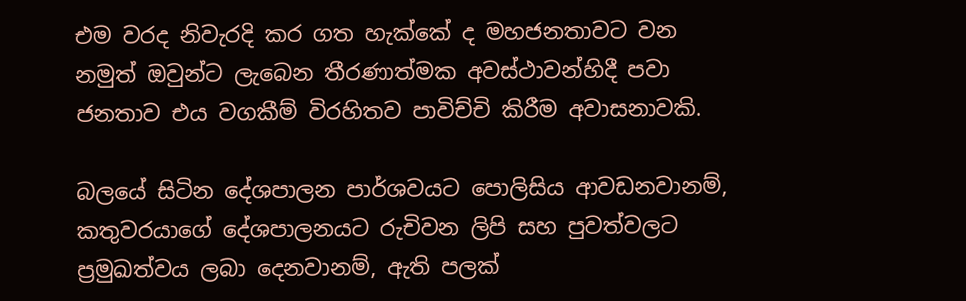එම වරද නිවැරදි කර ගත හැක්කේ ද මහජනතාවට වන නමුත් ඔවුන්ට ලැබෙන තීරණාත්මක අවස්ථාවන්හිදී පවා ජනතාව එය වගකීම් විරහිතව පාවිච්චි කිරීම අවාසනාවකි.

බලයේ සිටින දේශපාලන පාර්ශවයට පොලිසිය ආවඩනවානම්, කතුවරයාගේ දේශපාලනයට රුචිවන ලිපි සහ පුවත්වලට ප්‍රමුඛත්වය ලබා දෙනවානම්, ඇති පලක්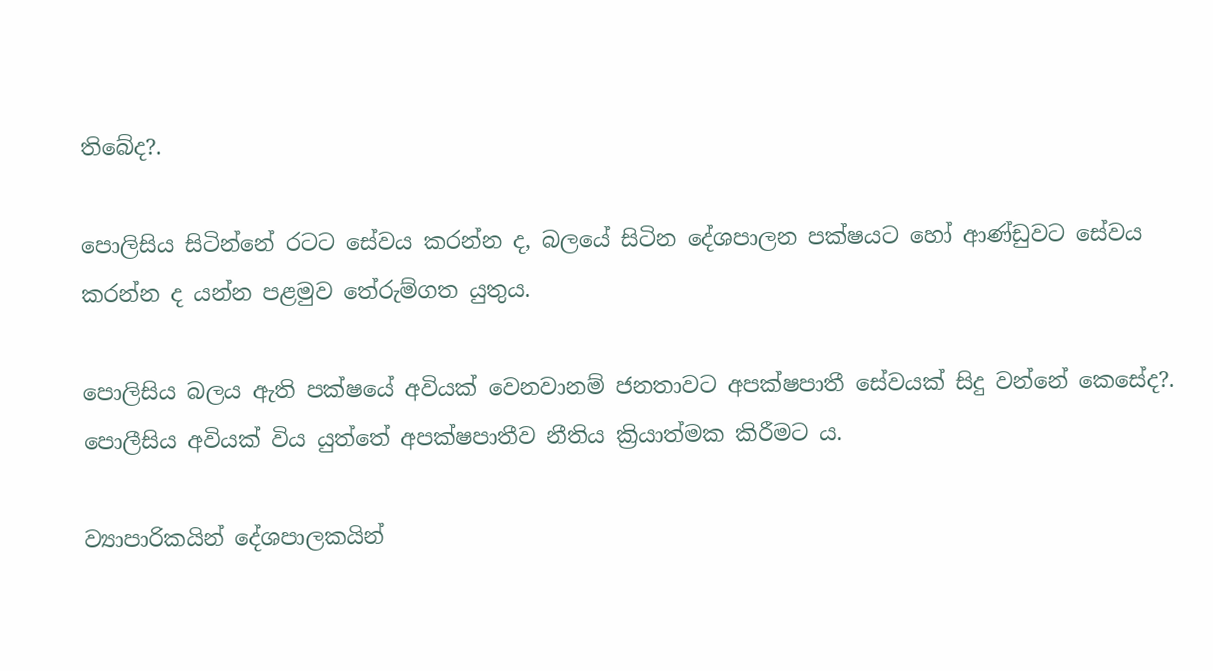තිබේද?.

පොලිසිය සිටින්නේ රටට සේවය කරන්න ද, බලයේ සිටින දේශපාලන පක්ෂයට හෝ ආණ්ඩුවට සේවය කරන්න ද යන්න පළමුව තේරුම්ගත යුතුය.

පොලිසිය බලය ඇති පක්ෂයේ අවියක් වෙනවානම් ජනතාවට අපක්ෂපාතී සේවයක් සිදු වන්නේ කෙසේද?. පොලීසිය අවියක් විය යුත්තේ අපක්ෂපාතීව නීතිය ක්‍රියාත්මක කිරීමට ය.

ව්‍යාපාරිකයින් දේශපාලකයින්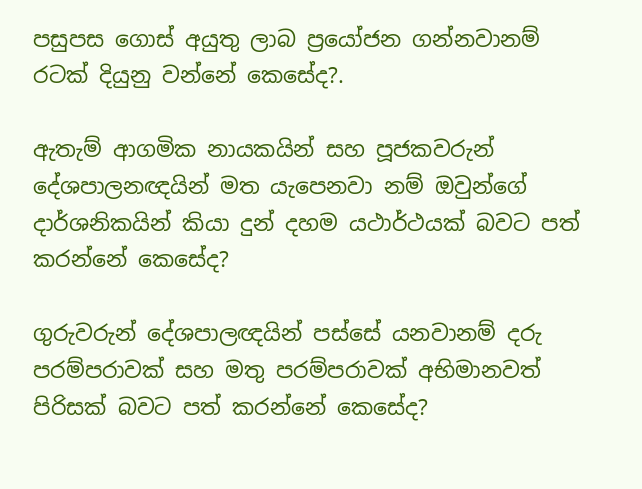පසුපස ගොස් අයුතු ලාබ ප්‍රයෝජන ගන්නවානම් රටක් දියුනු වන්නේ කෙසේද?.

ඇතැම් ආගමික නායකයින් සහ පූජකවරුන් දේශපාලනඥයින් මත යැපෙනවා නම් ඔවුන්ගේ දාර්ශනිකයින් කියා දුන් දහම යථාර්ථයක් බවට පත් කරන්නේ කෙසේද?

ගුරුවරුන් දේශපාලඥයින් පස්සේ යනවානම් දරු පරම්පරාවක් සහ මතු පරම්පරාවක් අභිමානවත් පිරිසක් බවට පත් කරන්නේ කෙසේද?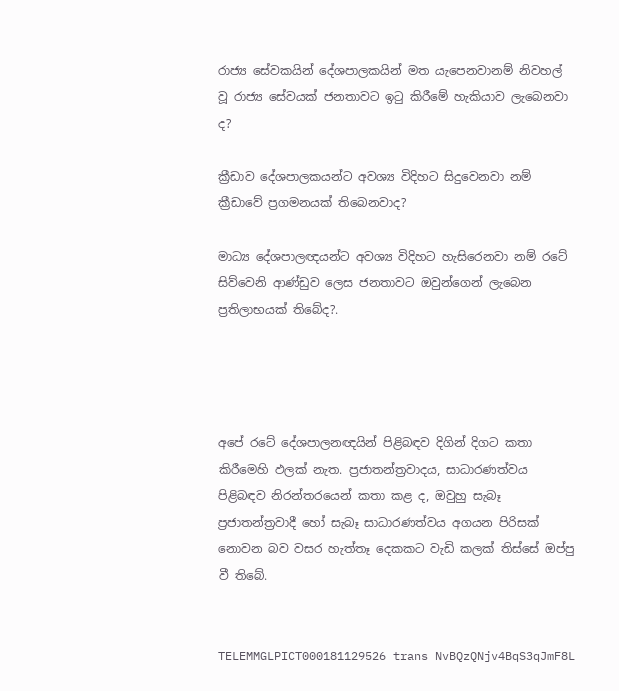රාජ්‍ය සේවකයින් දේශපාලකයින් මත යැපෙනවානම් නිවහල් වූ රාජ්‍ය සේවයක් ජනතාවට ඉටු කිරීමේ හැකියාව ලැබෙනවා ද?

ක්‍රීඩාව දේශපාලකයන්ට අවශ්‍ය විදිහට සිදුවෙනවා නම් ක්‍රීඩාවේ ප්‍රගමනයක් තිබෙනවාද?

මාධ්‍ය දේශපාලඥයන්ට අවශ්‍ය විදිහට හැසිරෙනවා නම් රටේ සිව්වෙනි ආණ්ඩුව ලෙස ජනතාවට ඔවුන්ගෙන් ලැබෙන ප්‍රතිලාභයක් තිබේද?.




අපේ රටේ දේශපාලනඥයින් පිළිබඳව දිගින් දිගට කතා කිරීමෙහි ඵලක් නැත. ප්‍රජාතන්ත්‍රවාදය, සාධාරණත්වය පිළිබඳව නිරන්තරයෙන් කතා කළ ද, ඔවුහු සැබෑ ප්‍රජාතන්ත්‍රවාදී හෝ සැබෑ සාධාරණත්වය අගයන පිරිසක් නොවන බව වසර හැත්තෑ දෙකකට වැඩි කලක් තිස්සේ ඔප්පු වී තිබේ.


TELEMMGLPICT000181129526 trans NvBQzQNjv4BqS3qJmF8L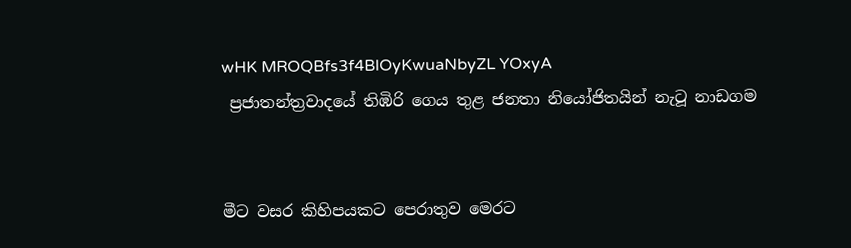wHK MROQBfs3f4BlOyKwuaNbyZL YOxyA
 ප්‍රජාතන්ත්‍රවාදයේ තිඹිරි ගෙය තුළ ජනතා නියෝජිතයින් නැටූ නාඩගම


මීට වසර කිහිපයකට පෙරාතුව මෙරට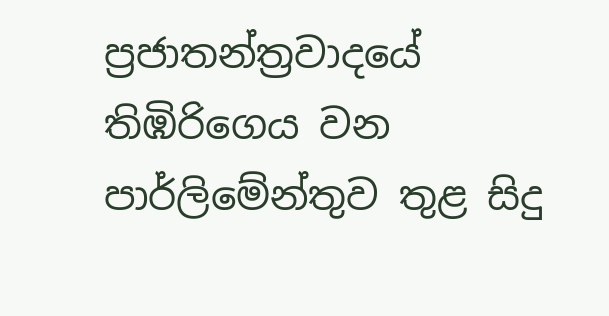ප්‍රජාතන්ත්‍රවාදයේ තිඹිරිගෙය වන පාර්ලිමේන්තුව තුළ සිදු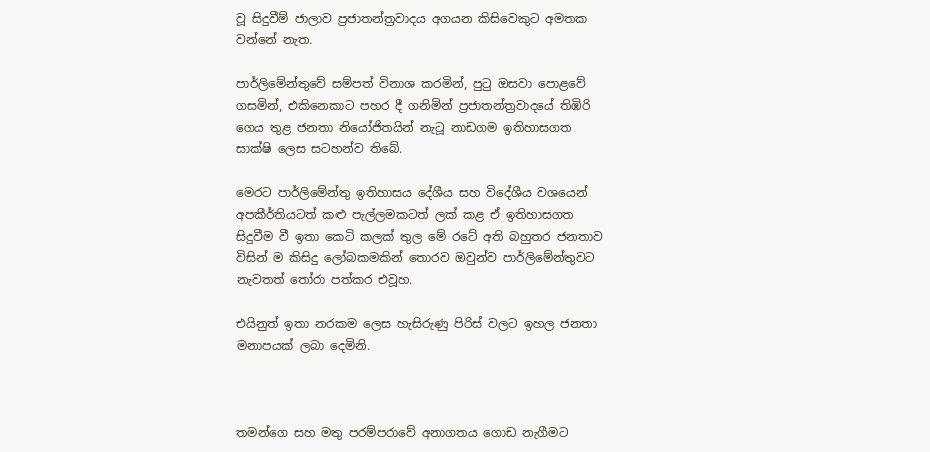වූ සිදුවීම් ජාලාව ප්‍රජාතන්ත්‍රවාදය අගයන කිසිවෙකුට අමතක වන්නේ නැත.

පාර්ලිමේන්තුවේ සම්පත් විනාශ කරමින්, පුටු ඔසවා පොළවේ ගසමින්, එකිනෙකාට පහර දී ගනිමින් ප්‍රජාතන්ත්‍රවාදයේ තිඹිරි ගෙය තුළ ජනතා නියෝජිතයින් නැටූ නාඩගම ඉතිහාසගත සාක්ෂි ලෙස සටහන්ව තිබේ.

මෙරට පාර්ලිමේන්තු ඉතිහාසය දේශීය සහ විදේශීය වශයෙන් අපකීර්තියටත් කළු පැල්ලමකටත් ලක් කළ ඒ ඉතිහාසගත සිදුවීම වී ඉතා කෙටි කලක් තුල මේ රටේ අති බහුතර ජනතාව විසින් ම කිසිදු ලෝබකමකින් තොරව ඔවුන්ව පාර්ලිමේන්තුවට නැවතත් තෝරා පත්කර එවූහ.

එයිනුත් ඉතා නරකම ලෙස හැසිරුණු පිරිස් වලට ඉහල ජනතා මනාපයක් ලබා දෙමිනි.



තමන්ගෙ සහ මතු පරම්පරාවේ අනාගතය ගොඩ නැගීමට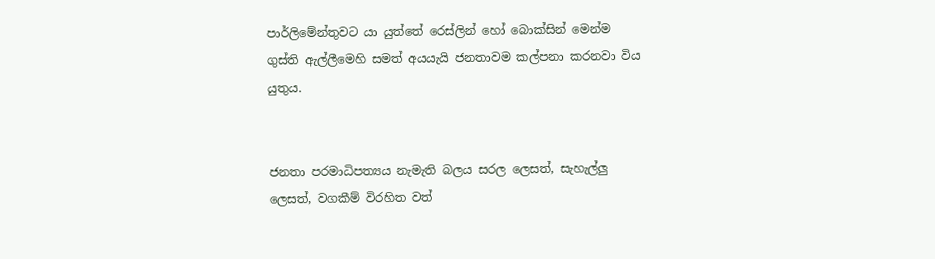පාර්ලිමේන්තුවට යා යුත්තේ රෙස්ලින් හෝ බොක්සින් මෙන්ම ගුස්ති ඇල්ලීමෙහි සමත් අයයැයි ජනතාවම කල්පනා කරනවා විය යුතුය.


ජනතා පරමාධිපත්‍යය නැමැති බලය සරල ලෙසත්, සැහැල්ලු ලෙසත්, වගකීම් විරහිත වත්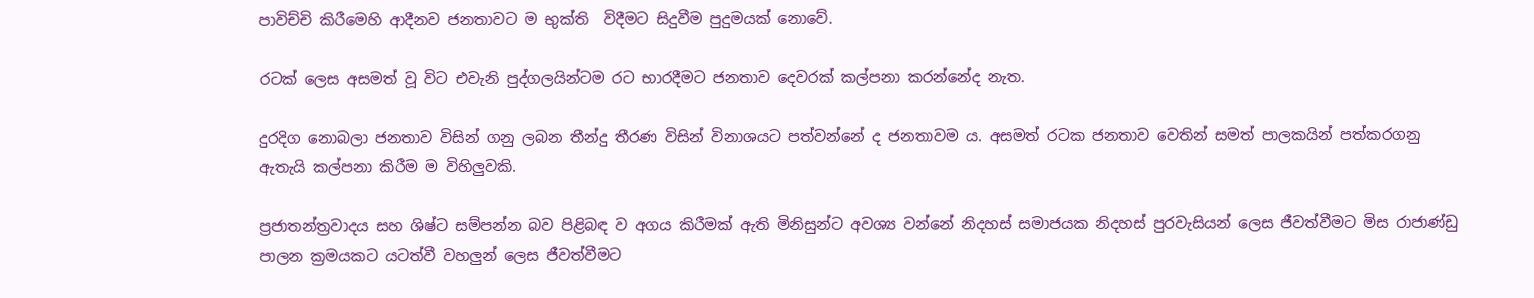පාවිච්චි කිරීමෙහි ආදීනව ජනතාවට ම භුක්ති  විදීමට සිදුවීම පුදුමයක් නොවේ.

රටක් ලෙස අසමත් වූ විට එවැනි පුද්ගලයින්ටම රට භාරදීමට ජනතාව දෙවරක් කල්පනා කරන්නේද නැත.

දුරදිග නොබලා ජනතාව විසින් ගනු ලබන තීන්දු තීරණ විසින් විනාශයට පත්වන්නේ ද ජනතාවම ය. අසමත් රටක ජනතාව වෙතින් සමත් පාලකයින් පත්කරගනු ඇතැයි කල්පනා කිරීම ම විහිලුවකි.

ප්‍රජාතන්ත්‍රවාදය සහ ශිෂ්ට සම්පන්න බව පිළිබඳ ව අගය කිරීමක් ඇති මිනිසුන්ට අවශ්‍ය වන්නේ නිදහස් සමාජයක නිදහස් පුරවැසියන් ලෙස ජීවත්වීමට මිස රාජාණ්ඩු පාලන ක්‍රමයකට යටත්වී වහලුන් ලෙස ජීවත්වීමට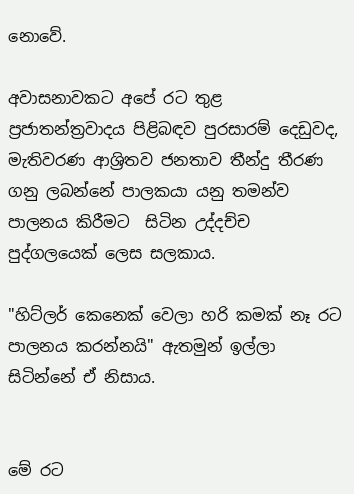නොවේ.

අවාසනාවකට අපේ රට තුළ ප්‍රජාතන්ත්‍රවාදය පිළිබඳව පුරසාරම් දෙඩුවද, මැතිවරණ ආශ්‍රිතව ජනතාව තීන්දු තීරණ ගනු ලබන්නේ පාලකයා යනු තමන්ව පාලනය කිරීමට  සිටින උද්දච්ච පුද්ගලයෙක් ලෙස සලකාය.

"හිට්ලර් කෙනෙක් වෙලා හරි කමක් නෑ රට පාලනය කරන්නයි" ඇතමුන් ඉල්ලා සිටින්නේ ඒ නිසාය.


මේ රට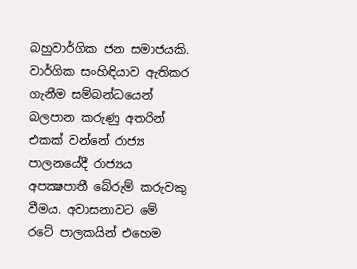බහුවාර්ගික ජන සමාජයකි. වාර්ගික සංහිඳියාව ඇතිකර ගැනීම සම්බන්ධයෙන් බලපාන කරුණු අතරින් එකක් වන්නේ රාජ්‍ය පාලනයේදී රාජ්‍යය අපක්‍ෂපාතී බේරුම් කරුවකු වීමය. අවාසනාවට මේ රටේ පාලකයින් එහෙම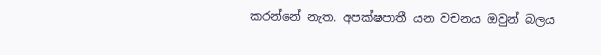කරන්නේ නැත. අපක්ෂපාතී යන වචනය ඔවුන් බලය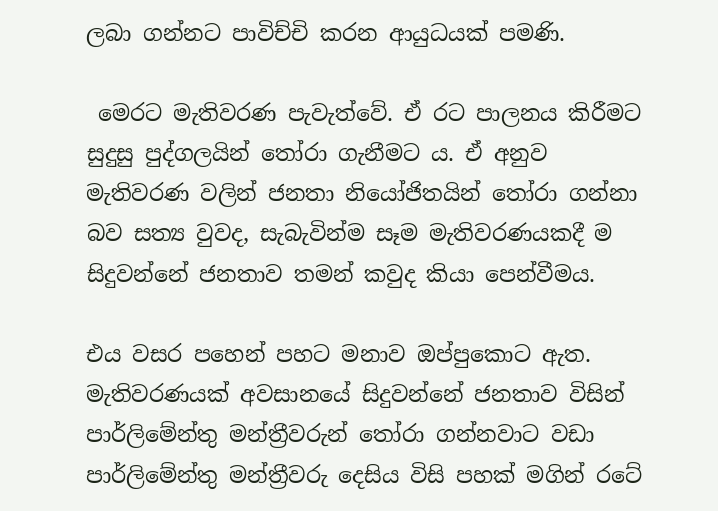ලබා ගන්නට පාවිච්චි කරන ආයුධයක් පමණි.

 මෙරට මැතිවරණ පැවැත්වේ. ඒ රට පාලනය කිරීමට සුදුසු පුද්ගලයින් තෝරා ගැනීමට ය. ඒ අනුව මැතිවරණ වලින් ජනතා නියෝජිතයින් තෝරා ගන්නා බව සත්‍ය වුවද, සැබැවින්ම සෑම මැතිවරණයකදී ම සිදුවන්නේ ජනතාව තමන් කවුද කියා පෙන්වීමය.

එය වසර පහෙන් පහට මනාව ඔප්පුකොට ඇත. මැතිවරණයක් අවසානයේ සිදුවන්නේ ජනතාව විසින් පාර්ලිමේන්තු මන්ත්‍රීවරුන් තෝරා ගන්නවාට වඩා පාර්ලිමේන්තු මන්ත්‍රීවරු දෙසිය විසි පහක් මගින් රටේ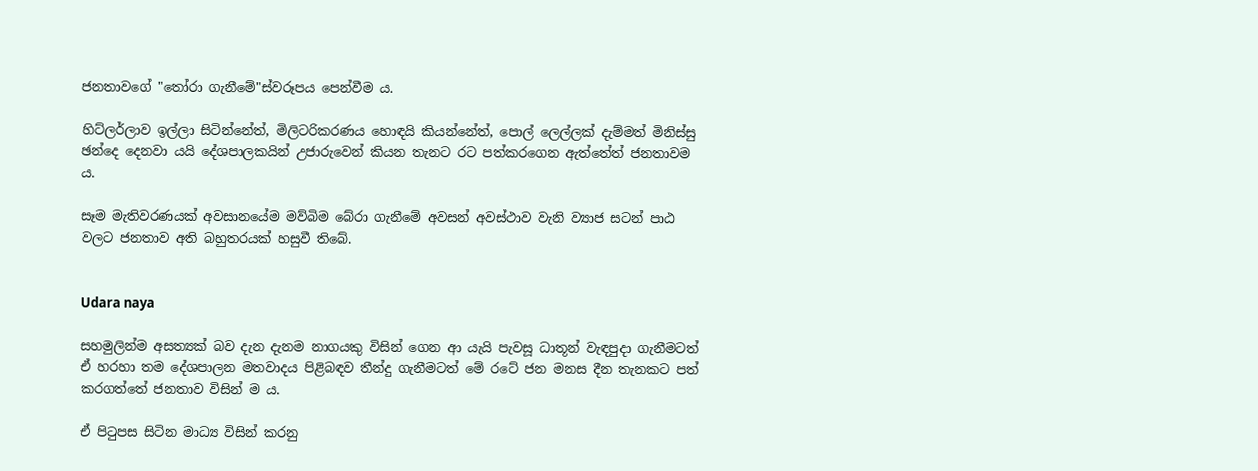ජනතාවගේ "තෝරා ගැනීමේ"ස්වරූපය පෙන්වීම ය.

හිට්ලර්ලාව ඉල්ලා සිටින්නේත්, මිලිටරිකරණය හොඳයි කියන්නේත්, පොල් ලෙල්ලක් දැම්මත් මිනිස්සු ඡන්දෙ දෙනවා යයි දේශපාලකයින් උජාරුවෙන් කියන තැනට රට පත්කරගෙන ඇත්තේත් ජනතාවම ය.

සෑම මැතිවරණයක් අවසානයේම මව්බිම බේරා ගැනීමේ අවසන් අවස්ථාව වැනි ව්‍යාජ සටන් පාඨ වලට ජනතාව අති බහුතරයක් හසුවී තිබේ.


Udara naya

සහමුලින්ම අසත්‍යක් බව දැන දැනම නාගයකු විසින් ගෙන ආ යැයි පැවසූ ධාතූන් වැඳපුදා ගැනීමටත් ඒ හරහා තම දේශපාලන මතවාදය පිළිබඳව තීන්දු ගැනීමටත් මේ රටේ ජන මනස දීන තැනකට පත් කරගත්තේ ජනතාව විසින් ම ය.

ඒ පිටුපස සිටින මාධ්‍ය විසින් කරනු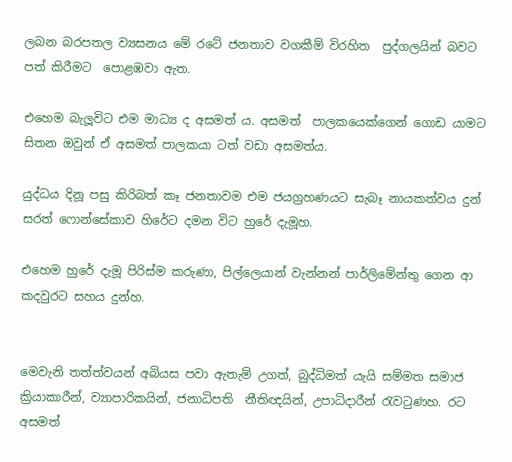ලබන බරපතල ව්‍යසනය මේ රටේ ජනතාව වගකීම් විරහිත  පුද්ගලයින් බවට පත් කිරීමට  පොළඹවා ඇත.

එහෙම බැලූවිට එම මාධ්‍ය ද අසමත් ය. අසමත්  පාලකයෙක්ගෙන් ගොඩ යාමට සිතන ඔවුන් ඒ අසමත් පාලකයා ටත් වඩා අසමත්ය.

යුද්ධය දිනූ පසු කිරිබත් කෑ ජනතාවම එම ජයග්‍රහණයට සැබෑ නායකත්වය දුන් සරත් ෆොන්සේකාව හිරේට දමන විට හුරේ දැමූහ.

එහෙම හුරේ දැමූ පිරිස්ම කරුණා, පිල්ලෙයාන් වැන්නන් පාර්ලිමේන්තු ගෙන ආ කදවුරට සහය දුන්හ.


මෙවැනි තත්ත්වයන් අබියස පවා ඇතැම් උගත්, බුද්ධිමත් යැයි සම්මත සමාජ ක්‍රියාකාරීන්, ව්‍යාපාරිකයින්, ජනාධිපති  නීතිඥයින්, උපාධිදාරීන් රැවටුණහ. රට අසමත්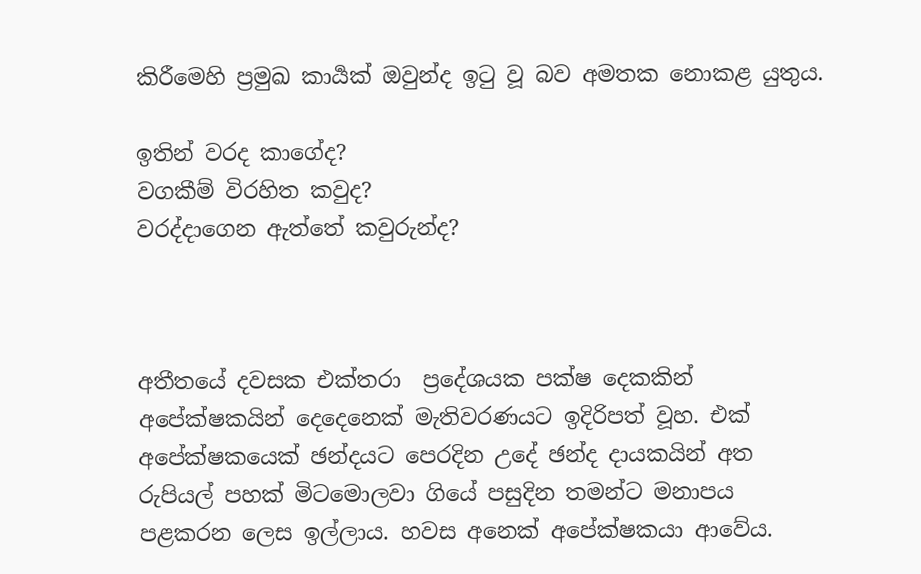කිරීමෙහි ප්‍රමුඛ කාර්‍යක් ඔවුන්ද ඉටු වූ බව අමතක නොකළ යුතුය.

ඉතින් වරද කාගේද?
වගකීම් විරහිත කවුද?
වරද්දාගෙන ඇත්තේ කවුරුන්ද?



අතීතයේ දවසක එක්තරා  ප්‍රදේශයක පක්ෂ දෙකකින් අපේක්ෂකයින් දෙදෙනෙක් මැතිවරණයට ඉදිරිපත් වූහ. එක් අපේක්ෂකයෙක් ඡන්දයට පෙරදින උදේ ඡන්ද දායකයින් අත රුපියල් පහක් මිටමොලවා ගියේ පසුදින තමන්ට මනාපය පළකරන ලෙස ඉල්ලාය. හවස අනෙක් අපේක්ෂකයා ආවේය.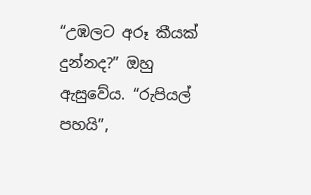“උඹලට අරූ කීයක් දුන්නද?” ඔහු ඇසුවේය. “රුපියල් පහයි”,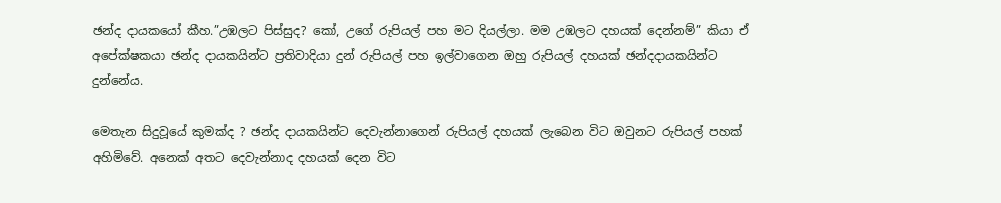ඡන්ද දායකයෝ කීහ.”උඹලට පිස්සුද? කෝ, උගේ රුපියල් පහ මට දියල්ලා. මම උඹලට දහයක් දෙන්නම්” කියා ඒ අපේක්ෂකයා ඡන්ද දායකයින්ට ප්‍රතිවාදියා දුන් රුපියල් පහ ඉල්වාගෙන ඔහු රුපියල් දහයක් ඡන්දදායකයින්ට දුන්නේය.

මෙතැන සිදුවූයේ කුමක්ද ? ඡන්ද දායකයින්ට දෙවැන්නාගෙන් රුපියල් දහයක් ලැබෙන විට ඔවුනට රුපියල් පහක් අහිමිවේ. අනෙක් අතට දෙවැන්නාද දහයක් දෙන විට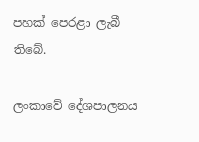පහක් පෙරළා ලැබී තිබේ.

ලංකාවේ දේශපාලනය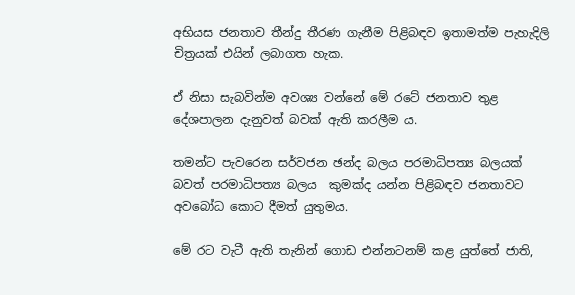අභියස ජනතාව තීන්දු තීරණ ගැනීම පිළිබඳව ඉතාමත්ම පැහැදිලි  චිත්‍රයක් එයින් ලබාගත හැක.

ඒ නිසා සැබවින්ම අවශ්‍ය වන්නේ මේ රටේ ජනතාව තුළ දේශපාලන දැනුවත් බවක් ඇති කරලීම ය.

තමන්ට පැවරෙන සර්වජන ඡන්ද බලය පරමාධිපත්‍ය බලයක් බවත් පරමාධිපත්‍ය බලය  කුමක්ද යන්න පිළිබඳව ජනතාවට අවබෝධ කොට දීමත් යුතුමය.

මේ රට වැටී ඇති තැනින් ගොඩ එන්නටනම් කළ යුත්තේ ජාති,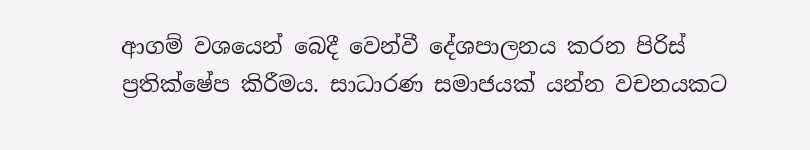ආගම් වශයෙන් බෙදී වෙන්වී දේශපාලනය කරන පිරිස් ප්‍රතික්ෂේප කිරීමය. සාධාරණ සමාජයක් යන්න වචනයකට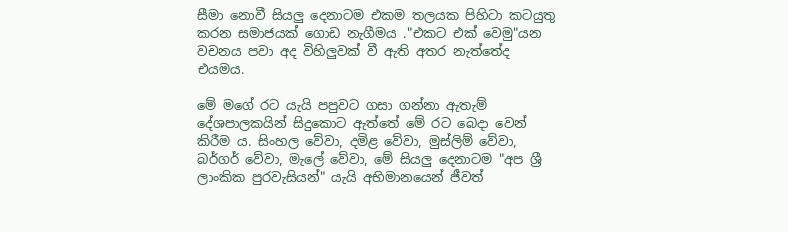සීමා නොවී සියලු දෙනාටම එකම තලයක පිහිටා කටයුතු කරන සමාජයක් ගොඩ නැගීමය ."එකට එක් වෙමු"යන වචනය පවා අද විහිලුවක් වී ඇති අතර නැත්තේද එයමය.

මේ මගේ රට යැයි පපුවට ගසා ගන්නා ඇතැම් දේශපාලකයින් සිදුකොට ඇත්තේ මේ රට බෙදා වෙන් කිරීම ය. සිංහල වේවා, දමිළ වේවා, මුස්ලිම් වේවා, බර්ගර් වේවා, මැලේ වේවා, මේ සියලු දෙනාටම "අප ශ්‍රී ලාංකික පුරවැසියන්" යැයි අභිමානයෙන් ජීවත්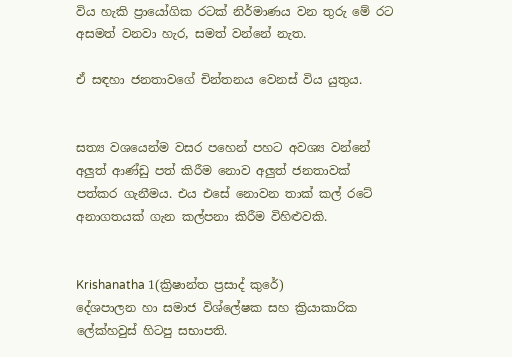විය හැකි ප්‍රායෝගික රටක් නිර්මාණය වන තුරු මේ රට අසමත් වනවා හැර, සමත් වන්නේ නැත.

ඒ සඳහා ජනතාවගේ චින්තනය වෙනස් විය යුතුය.


සත්‍ය වශයෙන්ම වසර පහෙන් පහට අවශ්‍ය වන්නේ අලුත් ආණ්ඩු පත් කිරීම නොව අලුත් ජනතාවක් පත්කර ගැනීමය. එය එසේ නොවන තාක් කල් රටේ අනාගතයක් ගැන කල්පනා කිරීම විහිළුවකි.


Krishanatha 1(ක්‍රිෂාන්ත ප්‍රසාද් කුරේ)
දේශපාලන හා සමාජ විශ්ලේෂක සහ ක්‍රියාකාරික
ලේක්හවුස් හිටපු සභාපති.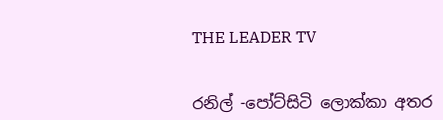THE LEADER TV


රනිල් -පෝට්සිටි ලොක්කා අතර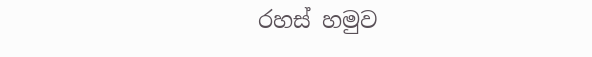රහස් හමුව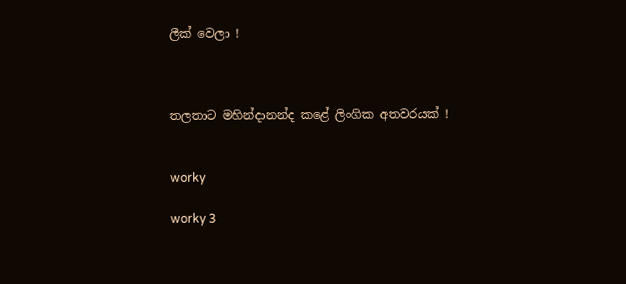ලීක් වෙලා !



තලතාට මහින්දානන්ද කළේ ලිංගික අතවරයක් !


worky

worky 3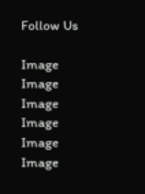Follow Us

Image
Image
Image
Image
Image
Image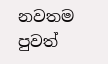නවතම පුවත්